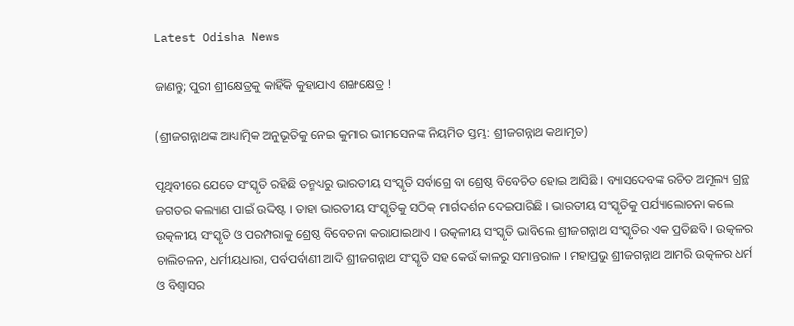Latest Odisha News

ଜାଣନ୍ତୁ; ପୁରୀ ଶ୍ରୀକ୍ଷେତ୍ରକୁ କାହିଁକି କୁହାଯାଏ ଶଙ୍ଖକ୍ଷେତ୍ର !

(ଶ୍ରୀଜଗନ୍ନାଥଙ୍କ ଆଧ୍ୟାତ୍ମିକ ଅନୁଭୂତିକୁ ନେଇ କୁମାର ଭୀମସେନଙ୍କ ନିୟମିତ ସ୍ତମ୍ଭ: ଶ୍ରୀଜଗନ୍ନାଥ କଥାମୃତ)

ପୃଥିବୀରେ ଯେତେ ସଂସ୍କୃତି ରହିଛି ତନ୍ମଧ୍ୟରୁ ଭାରତୀୟ ସଂସ୍କୃତି ସର୍ବାଗ୍ରେ ବା ଶ୍ରେଷ୍ଠ ବିବେଚିତ ହୋଇ ଆସିଛି । ବ୍ୟାସଦେବଙ୍କ ରଚିତ ଅମୂଲ୍ୟ ଗ୍ରନ୍ଥ ଜଗତର କଲ୍ୟାଣ ପାଇଁ ଉଦ୍ଦିଷ୍ଟ । ତାହା ଭାରତୀୟ ସଂସ୍କୃତିକୁ ସଠିକ୍ ମାର୍ଗଦର୍ଶନ ଦେଇପାରିଛି । ଭାରତୀୟ ସଂସ୍କୃତିକୁ ପର୍ଯ୍ୟାଲୋଚନା କଲେ ଉତ୍କଳୀୟ ସଂସ୍କୃତି ଓ ପରମ୍ପରାକୁ ଶ୍ରେଷ୍ଠ ବିବେଚନା କରାଯାଇଥାଏ । ଉତ୍କଳୀୟ ସଂସ୍କୃତି ଭାବିଲେ ଶ୍ରୀଜଗନ୍ନାଥ ସଂସ୍କୃତିର ଏକ ପ୍ରତିଛବି । ଉତ୍କଳର ଚାଲିଚଳନ, ଧର୍ମୀୟଧାରା, ପର୍ବପର୍ବାଣୀ ଆଦି ଶ୍ରୀଜଗନ୍ନାଥ ସଂସ୍କୃତି ସହ କେଉଁ କାଳରୁ ସମାନ୍ତରାଳ । ମହାପ୍ରଭୁ ଶ୍ରୀଜଗନ୍ନାଥ ଆମରି ଉତ୍କଳର ଧର୍ମ ଓ ବିଶ୍ୱାସର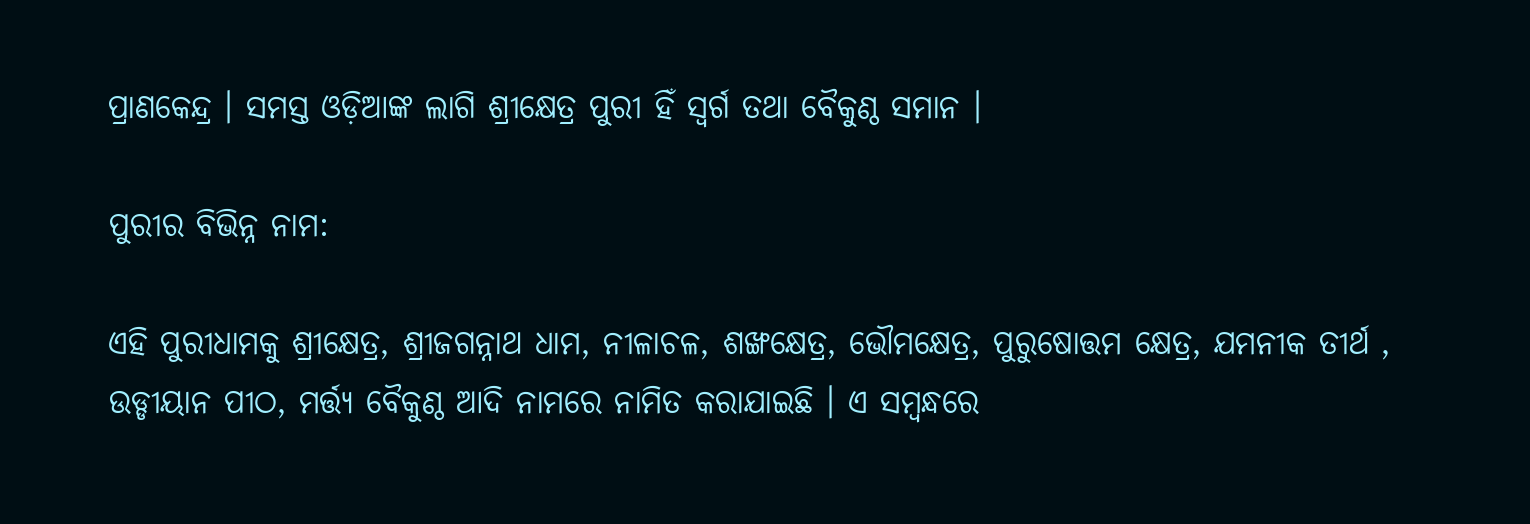ପ୍ରାଣକେନ୍ଦ୍ର । ସମସ୍ତ ଓଡ଼ିଆଙ୍କ ଲାଗି ଶ୍ରୀକ୍ଷେତ୍ର ପୁରୀ ହିଁ ସ୍ୱର୍ଗ ତଥା ବୈକୁଣ୍ଠ ସମାନ ।

ପୁରୀର ବିଭିନ୍ନ ନାମ:

ଏହି ପୁରୀଧାମକୁ ଶ୍ରୀକ୍ଷେତ୍ର, ଶ୍ରୀଜଗନ୍ନାଥ ଧାମ, ନୀଳାଚଳ, ଶଙ୍ଖକ୍ଷେତ୍ର, ଭୌମକ୍ଷେତ୍ର, ପୁରୁଷୋତ୍ତମ କ୍ଷେତ୍ର, ଯମନୀକ ତୀର୍ଥ , ଉଡ୍ଡୀୟାନ ପୀଠ, ମର୍ତ୍ତ୍ୟ ବୈକୁଣ୍ଠ ଆଦି ନାମରେ ନାମିତ କରାଯାଇଛି । ଏ ସମ୍ବନ୍ଧରେ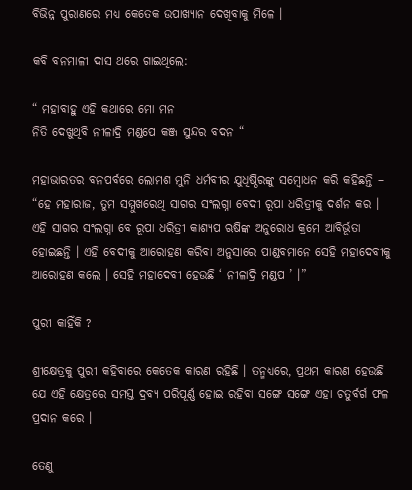ବିଭିନ୍ନ ପୁରାଣରେ ମଧ୍ୟ କେତେକ ଉପାଖ୍ୟାନ ଦେଖିବାକୁ ମିଳେ ।

କବି ବନମାଳୀ ଦାସ ଥରେ ଗାଇଥିଲେ:

“ ମହାବାହୁ ଏହି କଥାରେ ମୋ ମନ
ନିତି ଦେଖୁଥିବି ନୀଳାଦ୍ରି ମଣ୍ଡପେ କଞ୍ଜ ସୁନ୍ଦର ବଦନ “

ମହାଭାରତର ବନପର୍ବରେ ଲୋମଶ ମୁନି ଧର୍ମବୀର ଯୁଧିଷ୍ଠିରଙ୍କୁ ସମ୍ବୋଧନ କରି କହିଛନ୍ତି – “ହେ ମହାରାଜ, ତୁମ ସମ୍ମୁଖରେଥି ସାଗର ସଂଲଗ୍ନା ବେଦୀ ରୂପା ଧରିତ୍ରୀକୁ ଦର୍ଶନ କର । ଏହି ସାଗର ସଂଲଗ୍ନା ବେ ରୂପା ଧରିତ୍ରୀ କାଶ୍ୟପ ଋଷିଙ୍କ ଅନୁରୋଧ କ୍ରମେ ଆବିର୍ଭୂତା ହୋଇଛନ୍ତି । ଏହି ବେଦୀକୁ ଆରୋହଣ କରିବା ଅନୁସାରେ ପାଣ୍ଡବମାନେ ସେହି ମହାଦେବୀକୁ ଆରୋହଣ କଲେ । ସେହି ମହାଦେବୀ ହେଉଛି ‘ ନୀଳାଦ୍ରି ମଣ୍ଡପ ’ ।”

ପୁରୀ କାହିଁକି ?

ଶ୍ରୀକ୍ଷେତ୍ରକୁ ପୁରୀ କହିବାରେ କେତେକ କାରଣ ରହିଛି । ତନ୍ମଧ୍ୟରେ, ପ୍ରଥମ କାରଣ ହେଉଛି ଯେ ଏହି କ୍ଷେତ୍ରରେ ସମସ୍ତ ଦ୍ରବ୍ୟ ପରିପୂର୍ଣ୍ଣ ହୋଇ ରହିବା ସଙ୍ଗେ ସଙ୍ଗେ ଏହା ଚତୁର୍ବର୍ଗ ଫଳ ପ୍ରଦାନ କରେ ।

ତେଣୁ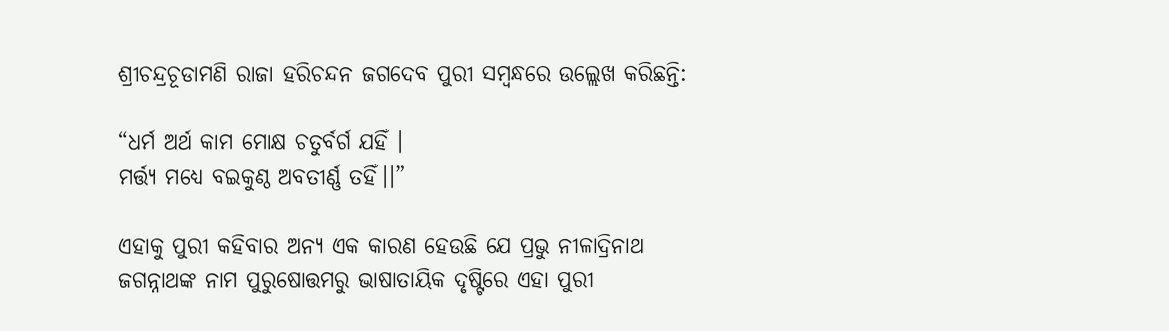ଶ୍ରୀଚନ୍ଦ୍ରଚୂଡାମଣି ରାଜା ହରିଚନ୍ଦନ ଜଗଦେବ ପୁରୀ ସମ୍ବନ୍ଧରେ ଉଲ୍ଲେଖ କରିଛନ୍ତି:

“ଧର୍ମ ଅର୍ଥ କାମ ମୋକ୍ଷ ଚତୁର୍ବର୍ଗ ଯହିଁ ।
ମର୍ତ୍ତ୍ୟ ମଧ୍ୟେ ବଇକୁଣ୍ଠ ଅବତୀର୍ଣ୍ଣ ତହିଁ।।”

ଏହାକୁ ପୁରୀ କହିବାର ଅନ୍ୟ ଏକ କାରଣ ହେଉଛି ଯେ ପ୍ରଭୁ ନୀଳାଦ୍ରିନାଥ ଜଗନ୍ନାଥଙ୍କ ନାମ ପୁରୁଷୋତ୍ତମରୁ ଭାଷାତାୟିକ ଦୃଷ୍ଟିରେ ଏହା ପୁରୀ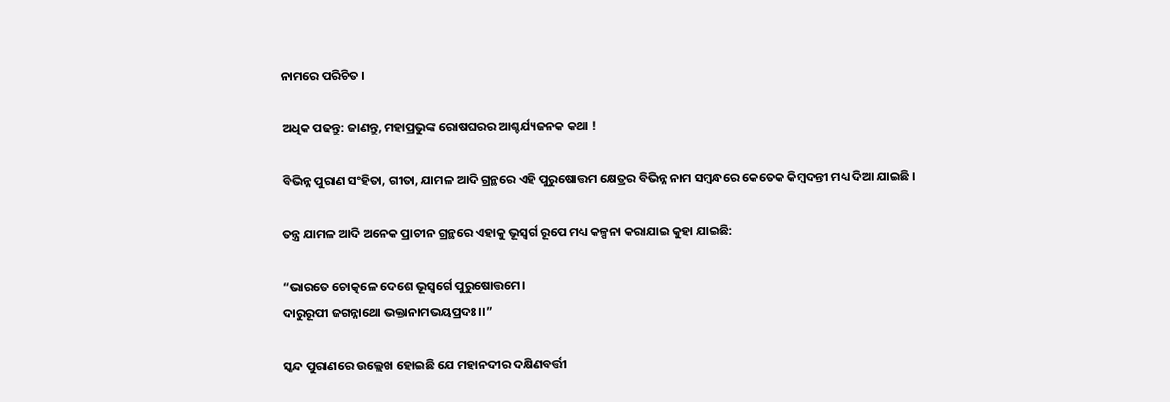ନାମରେ ପରିଚିତ ।

ଅଧିକ ପଢନ୍ତୁ: ଜାଣନ୍ତୁ, ମହାପ୍ରଭୁଙ୍କ ରୋଷଘରର ଆଶ୍ଚର୍ଯ୍ୟଜନକ କଥା !

ବିଭିନ୍ନ ପୁରାଣ ସଂହିତା, ଗୀତା, ଯାମଳ ଆଦି ଗ୍ରନ୍ଥରେ ଏହି ପୁରୁଷୋତ୍ତମ କ୍ଷେତ୍ରର ବିଭିନ୍ନ ନାମ ସମ୍ବନ୍ଧରେ କେତେକ କିମ୍ବଦନ୍ତୀ ମଧ୍ୟ ଦିଆ ଯାଇଛି ।

ତନ୍ତ୍ର ଯାମଳ ଆଦି ଅନେକ ପ୍ରାଚୀନ ଗ୍ରନ୍ଥରେ ଏହାକୁ ଭୂସ୍ୱର୍ଗ ରୂପେ ମଧ୍ୟ କଳ୍ପନା କରାଯାଇ କୁହା ଯାଇଛି:

“ଭାରତେ ଚୋତ୍କଳେ ଦେଶେ ଭୂସ୍ୱର୍ଗେ ପୁରୁଷୋତ୍ତମେ।
ଦାରୁରୂପୀ ଜଗନ୍ନାଥୋ ଭକ୍ତାନାମଭୟପ୍ରଦଃ।।”

ସ୍କନ୍ଦ ପୁରାଣରେ ଉଲ୍ଲେଖ ହୋଇଛି ଯେ ମହାନଦୀର ଦକ୍ଷିଣବର୍ତ୍ତୀ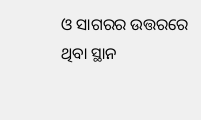ଓ ସାଗରର ଉତ୍ତରରେ ଥିବା ସ୍ଥାନ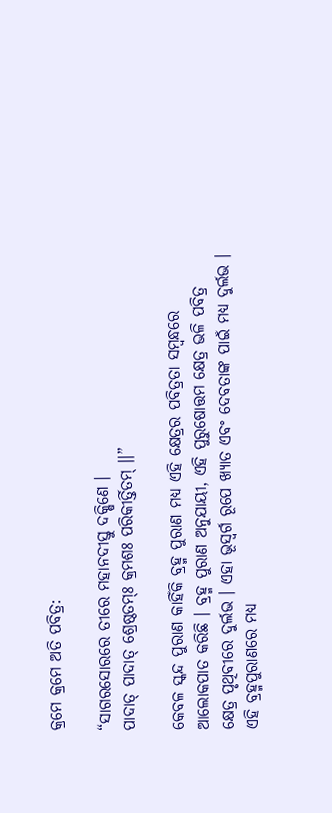କ୍ରମେ କ୍ରମେ ଅତି ପବିତ୍ର:

“ସାଗରସୋରରେ ତୀରେ ମହାନଦୀସ୍ତୁ ଦକ୍ଷିଣେ ।
ପାଦାତ୍ ପାଦାତ୍ ଶ୍ରେଷ୍ଠତମ୍ଃ କ୍ରମଶଃ ପରିକୀର୍ତ୍ତିତମ୍ ।।”

କେବଳ ସ୍କନ୍ଦ ପୁରାଣ କାହିଁକି ବ୍ରହ୍ମ ପୁରାଣ ମଧ୍ୟ ଏହି କ୍ଷେତ୍ରର ପବିତ୍ରତା ସମ୍ବନ୍ଧରେ ଆଲୋକପାତ କରିଛି । ବ୍ରହ୍ମ ପୁରାଣ ଅନୁଯାୟୀ, ଏହି ପୁରୁଷୋତ୍ତମ କ୍ଷେତ୍ର ଭଳି ପବିତ୍ର କ୍ଷେତ୍ର ପୃଥିବୀରେ ଦୁର୍ଲଭ । ଏହା ଭୂସ୍ୱର୍ଗ ରୂପେ ଖ୍ୟାତ ଏବଂ ଦେବତାଙ୍କ ପାଇଁ ମଧ୍ୟ ଦୁର୍ଲଭ । ଏହି ବ୍ରହ୍ମପୁରାଣରେ ମଧ୍ୟ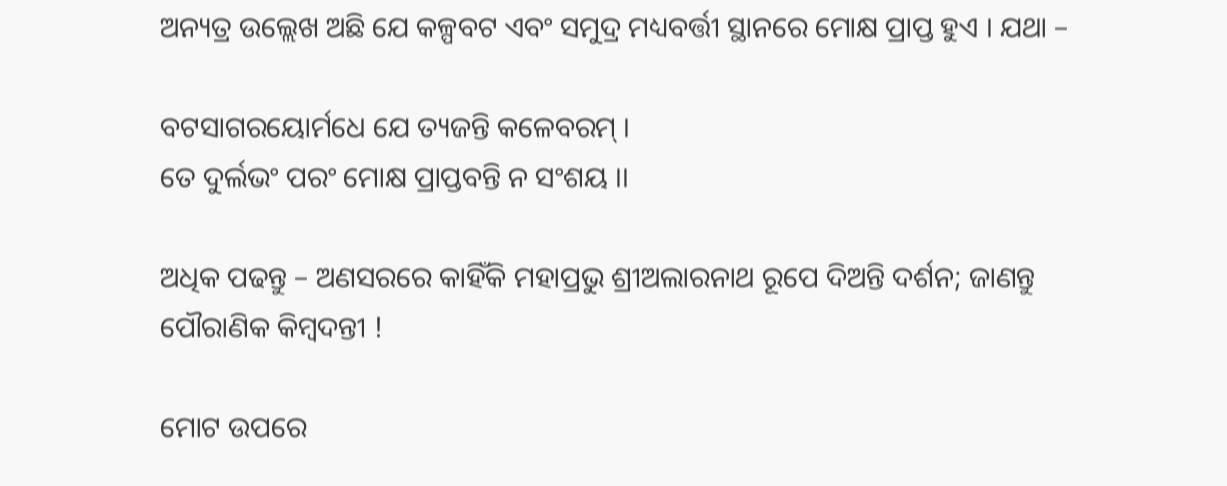ଅନ୍ୟତ୍ର ଉଲ୍ଲେଖ ଅଛି ଯେ କଳ୍ପବଟ ଏବଂ ସମୁଦ୍ର ମଧ୍ୟବର୍ତ୍ତୀ ସ୍ଥାନରେ ମୋକ୍ଷ ପ୍ରାପ୍ତ ହୁଏ । ଯଥା –

ବଟସାଗରୟୋର୍ମଧେ ଯେ ତ୍ୟଜନ୍ତି କଳେବରମ୍ ।
ତେ ଦୁର୍ଲଭଂ ପରଂ ମୋକ୍ଷ ପ୍ରାପ୍ତବନ୍ତି ନ ସଂଶୟ ।।

ଅଧିକ ପଢନ୍ତୁ – ଅଣସରରେ କାହିଁକି ମହାପ୍ରଭୁ ଶ୍ରୀଅଲାରନାଥ ରୂପେ ଦିଅନ୍ତି ଦର୍ଶନ; ଜାଣନ୍ତୁ ପୌରାଣିକ କିମ୍ବଦନ୍ତୀ !

ମୋଟ ଉପରେ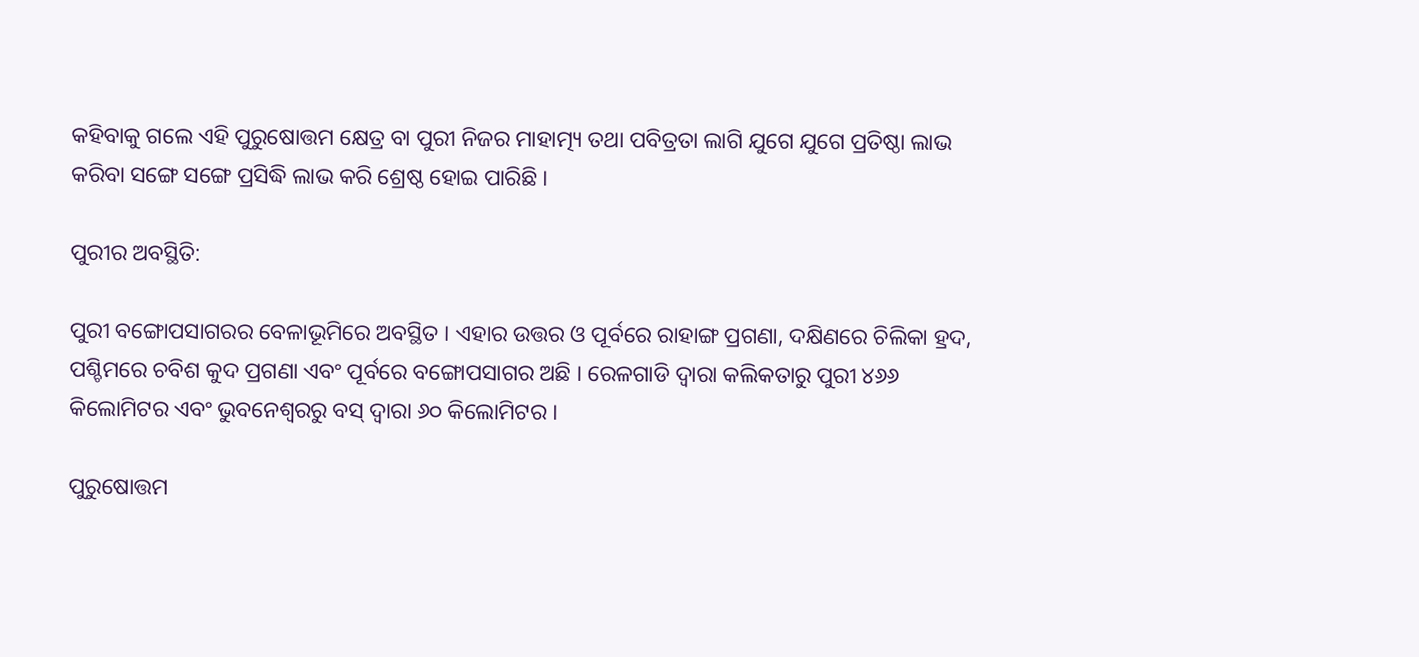କହିବାକୁ ଗଲେ ଏହି ପୁରୁଷୋତ୍ତମ କ୍ଷେତ୍ର ବା ପୁରୀ ନିଜର ମାହାତ୍ମ୍ୟ ତଥା ପବିତ୍ରତା ଲାଗି ଯୁଗେ ଯୁଗେ ପ୍ରତିଷ୍ଠା ଲାଭ କରିବା ସଙ୍ଗେ ସଙ୍ଗେ ପ୍ରସିଦ୍ଧି ଲାଭ କରି ଶ୍ରେଷ୍ଠ ହୋଇ ପାରିଛି ।

ପୁରୀର ଅବସ୍ଥିତି:

ପୁରୀ ବଙ୍ଗୋପସାଗରର ବେଳାଭୂମିରେ ଅବସ୍ଥିତ । ଏହାର ଉତ୍ତର ଓ ପୂର୍ବରେ ରାହାଙ୍ଗ ପ୍ରଗଣା, ଦକ୍ଷିଣରେ ଚିଲିକା ହ୍ରଦ, ପଶ୍ଚିମରେ ଚବିଶ କୁଦ ପ୍ରଗଣା ଏବଂ ପୂର୍ବରେ ବଙ୍ଗୋପସାଗର ଅଛି । ରେଳଗାଡି ଦ୍ଵାରା କଲିକତାରୁ ପୁରୀ ୪୬୬ କିଲୋମିଟର ଏବଂ ଭୁବନେଶ୍ବରରୁ ବସ୍ ଦ୍ଵାରା ୬୦ କିଲୋମିଟର ।

ପୁରୁଷୋତ୍ତମ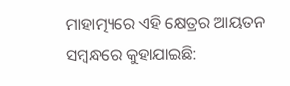ମାହାତ୍ମ୍ୟରେ ଏହି କ୍ଷେତ୍ରର ଆୟତନ ସମ୍ବନ୍ଧରେ କୁହାଯାଇଛି: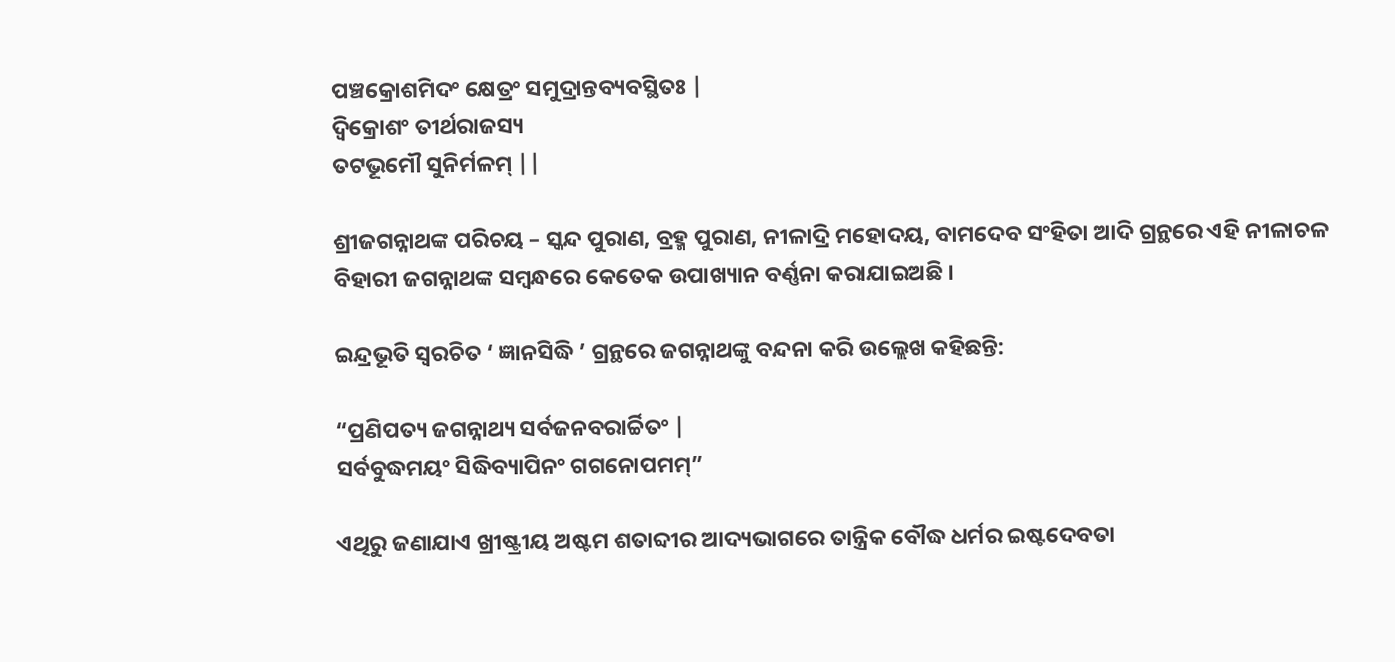ପଞ୍ଚକ୍ରୋଶମିଦଂ କ୍ଷେତ୍ରଂ ସମୁଦ୍ରାନ୍ତବ୍ୟବସ୍ଥିତଃ |
ଦ୍ବିକ୍ରୋଶଂ ତୀର୍ଥରାଜସ୍ୟ
ତଟଭୂମୌ ସୁନିର୍ମଳମ୍ ||

ଶ୍ରୀଜଗନ୍ନାଥଙ୍କ ପରିଚୟ – ସ୍କନ୍ଦ ପୁରାଣ, ବ୍ରହ୍ମ ପୁରାଣ, ନୀଳାଦ୍ରି ମହୋଦୟ, ବାମଦେବ ସଂହିତା ଆଦି ଗ୍ରନ୍ଥରେ ଏହି ନୀଳାଚଳ ବିହାରୀ ଜଗନ୍ନାଥଙ୍କ ସମ୍ବନ୍ଧରେ କେତେକ ଉପାଖ୍ୟାନ ବର୍ଣ୍ଣନା କରାଯାଇଅଛି ।

ଇନ୍ଦ୍ରଭୂତି ସ୍ବରଚିତ ‘ ଜ୍ଞାନସିଦ୍ଧି ’ ଗ୍ରନ୍ଥରେ ଜଗନ୍ନାଥଙ୍କୁ ବନ୍ଦନା କରି ଉଲ୍ଲେଖ କହିଛନ୍ତି:

“ପ୍ରଣିପତ୍ୟ ଜଗନ୍ନାଥ୍ୟ ସର୍ବଜନବରାର୍ଚ୍ଚିତଂ |
ସର୍ବବୁଦ୍ଧମୟଂ ସିଦ୍ଧିବ୍ୟାପିନଂ ଗଗନୋପମମ୍”

ଏଥିରୁ ଜଣାଯାଏ ଖ୍ରୀଷ୍ଟ୍ରୀୟ ଅଷ୍ଟମ ଶତାବ୍ଦୀର ଆଦ୍ୟଭାଗରେ ତାନ୍ତ୍ରିକ ବୌଦ୍ଧ ଧର୍ମର ଇଷ୍ଟଦେବତା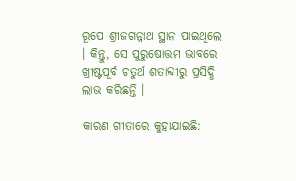ରୂପେ ଶ୍ରୀଜଗନ୍ନାଥ ସ୍ଥାନ ପାଇଥିଲେ । କିନ୍ତୁ, ସେ ପୁରୁଷୋତ୍ତମ ଭାବରେ ଖ୍ରୀଷ୍ଟପୂର୍ବ ଚତୁର୍ଥ ଶତାବ୍ଦୀରୁ ପ୍ରସିଦ୍ଧି ଲାଭ କରିଛନ୍ତି ।

କାରଣ ଗୀତାରେ କୁହାଯାଇଛି: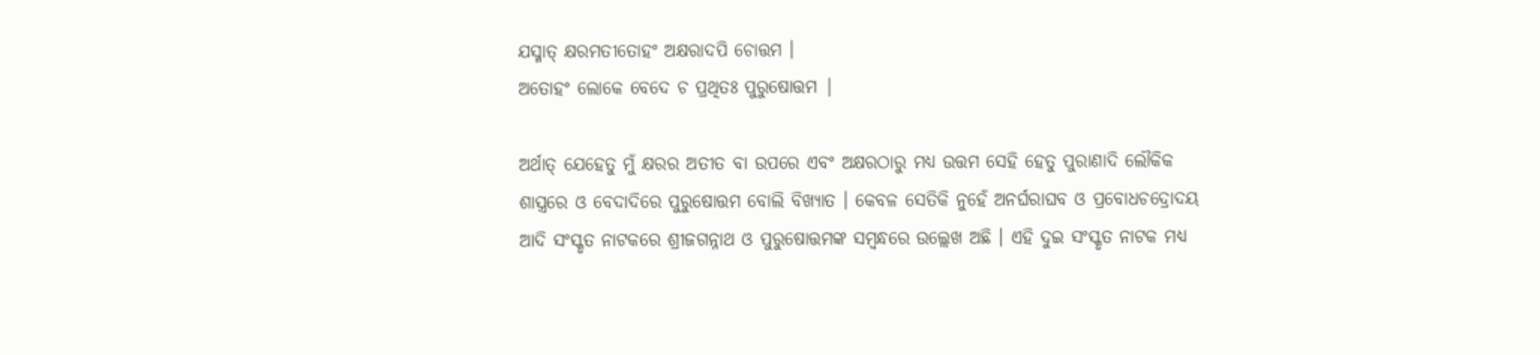ଯସ୍ମାତ୍ କ୍ଷରମତୀତୋହଂ ଅକ୍ଷରାଦପି ଚୋତ୍ତମ ।
ଅତୋହଂ ଲୋକେ ବେଦେ ଚ ପ୍ରଥିତଃ ପୁରୁଷୋତ୍ତମ |

ଅର୍ଥାତ୍ ଯେହେତୁ ମୁଁ କ୍ଷରର ଅତୀତ ବା ଉପରେ ଏବଂ ଅକ୍ଷରଠାରୁ ମଧ୍ୟ ଉତ୍ତମ ସେହି ହେତୁ ପୁରାଣାଦି ଲୌକିକ ଶାସ୍ତ୍ରରେ ଓ ବେଦାଦିରେ ପୁରୁଷୋତ୍ତମ ବୋଲି ବିଖ୍ୟାତ । କେବଳ ସେତିକି ନୁହେଁ ଅନର୍ଘରାଘବ ଓ ପ୍ରବୋଧଚଦ୍ରୋଦୟ ଆଦି ସଂସ୍କୃତ ନାଟକରେ ଶ୍ରୀଜଗନ୍ନାଥ ଓ ପୁରୁଷୋତ୍ତମଙ୍କ ସମ୍ବନ୍ଧରେ ଉଲ୍ଲେଖ ଅଛି । ଏହି ଦୁଇ ସଂସ୍କୃତ ନାଟକ ମଧ୍ୟ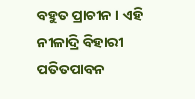ବହୁତ ପ୍ରାଚୀନ । ଏହି ନୀଳାଦ୍ରି ବିହାରୀ ପତିତପାବନ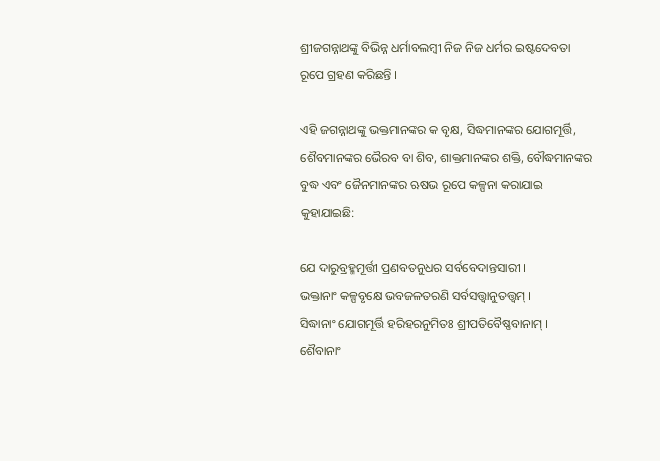ଶ୍ରୀଜଗନ୍ନାଥଙ୍କୁ ବିଭିନ୍ନ ଧର୍ମାବଲମ୍ବୀ ନିଜ ନିଜ ଧର୍ମର ଇଷ୍ଟଦେବତା ରୂପେ ଗ୍ରହଣ କରିଛନ୍ତି ।

ଏହି ଜଗନ୍ନାଥଙ୍କୁ ଭକ୍ତମାନଙ୍କର କ ବୃକ୍ଷ, ସିଦ୍ଧମାନଙ୍କର ଯୋଗମୂର୍ତ୍ତି, ଶୈବମାନଙ୍କର ଭୈରବ ବା ଶିବ, ଶାକ୍ତମାନଙ୍କର ଶକ୍ତି, ବୌଦ୍ଧମାନଙ୍କର ବୁଦ୍ଧ ଏବଂ ଜୈନମାନଙ୍କର ଋଷଭ ରୂପେ କଳ୍ପନା କରାଯାଇ କୁହାଯାଇଛି:

ଯେ ଦାରୁବ୍ରହ୍ମମୂର୍ତ୍ତୀ ପ୍ରଣବତନୁଧର ସର୍ବବେଦାନ୍ତସାରୀ ।
ଭକ୍ତାନାଂ କଳ୍ପବୃକ୍ଷେ ଭବଜଳତରଣି ସର୍ବସତ୍ତ୍ବାନୁତତ୍ତ୍ବମ୍ ।
ସିଦ୍ଧାନାଂ ଯୋଗମୂର୍ତ୍ତି ହରିହରନୁମିତଃ ଶ୍ରୀପତିବୈଷ୍ଣବାନାମ୍ ।
ଶୈବାନାଂ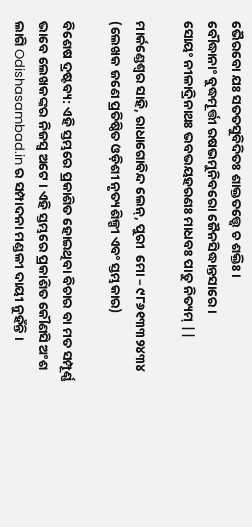ଭୈରବୋ ଯଃ ସତତସୁବିଦିତଃ ଶାକ୍ତତତ୍ତ୍ବେ ଚ ଶକ୍ତିଃ ।
ବୌଦ୍ଧାନାଂ ବୁଦ୍ଧମୂର୍ତ୍ତୀ ରଷଭମୁନିବରୋ ଜୈନସିଦ୍ଧାନ୍ତସାରେ ।
ସୋୟଂ ନୀଳାଦ୍ରିନାଥଃ ଭବଭୟହରଣଃ ମାଧବଃ ପାତୁ ନିତ୍ୟମ୍ ||

ମାର୍କଣ୍ଡେଶ୍ୱର ସାହି, ରାଧାଗୋବିନ୍ଦ ଲେନ୍‌, ପୁରୀ  ମୋ – ୯୮୬୧୩୩୨୪୩୪
(ଲେଖକ ଜଣେ ପ୍ରତିଷ୍ଠିତ ଓଡ଼ିଶୀ ନୃତ୍ୟଶିଳ୍ପୀ ଏବଂ ସ୍ତମ୍ଭକାର)

ବିଶେଷ ଦ୍ରଷ୍ଟବ୍ୟ: ଏହି ସ୍ତମ୍ଭରେ ପ୍ରକାଶିତ ହୋଇଥିବା ବିଚାର ବା ମତ ସମ୍ପୂର୍ଣ୍ଣ ଭାବେ ଲେଖକଙ୍କର ନିଜସ୍ୱ ଅଟେ । ଏହି ସ୍ତମ୍ଭରେ ପ୍ରକାଶିତ କୌଣସି ଅଂଶ ଲାଗି Odishasambad.in ର ସମ୍ପାଦନା ମଣ୍ଡଳୀ ଦାୟୀ ନୁହଁନ୍ତି ।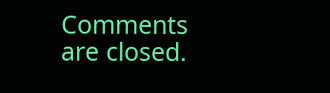Comments are closed.